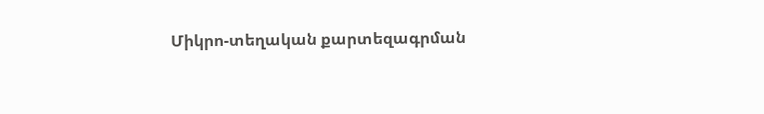Միկրո-տեղական քարտեզագրման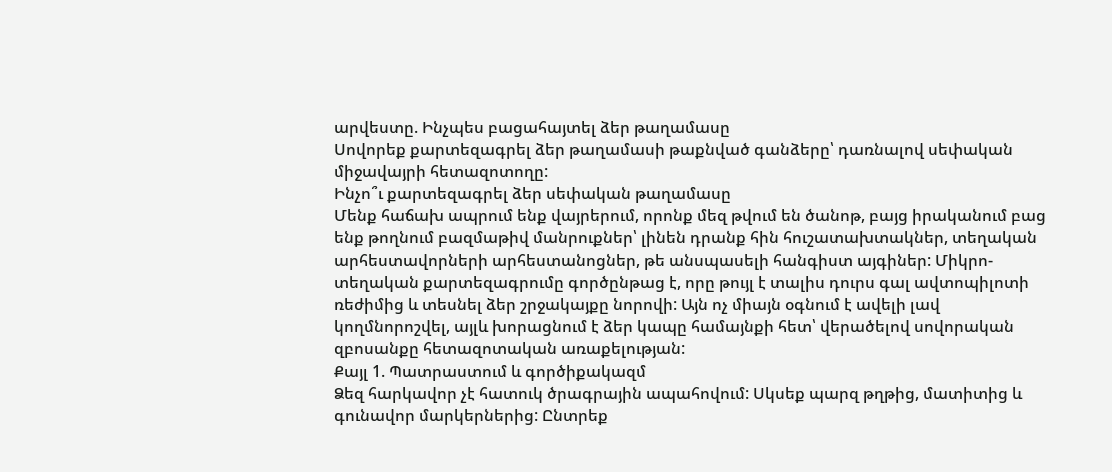արվեստը. Ինչպես բացահայտել ձեր թաղամասը
Սովորեք քարտեզագրել ձեր թաղամասի թաքնված գանձերը՝ դառնալով սեփական միջավայրի հետազոտողը:
Ինչո՞ւ քարտեզագրել ձեր սեփական թաղամասը
Մենք հաճախ ապրում ենք վայրերում, որոնք մեզ թվում են ծանոթ, բայց իրականում բաց ենք թողնում բազմաթիվ մանրուքներ՝ լինեն դրանք հին հուշատախտակներ, տեղական արհեստավորների արհեստանոցներ, թե անսպասելի հանգիստ այգիներ: Միկրո-տեղական քարտեզագրումը գործընթաց է, որը թույլ է տալիս դուրս գալ ավտոպիլոտի ռեժիմից և տեսնել ձեր շրջակայքը նորովի: Այն ոչ միայն օգնում է ավելի լավ կողմնորոշվել, այլև խորացնում է ձեր կապը համայնքի հետ՝ վերածելով սովորական զբոսանքը հետազոտական առաքելության:
Քայլ 1. Պատրաստում և գործիքակազմ
Ձեզ հարկավոր չէ հատուկ ծրագրային ապահովում: Սկսեք պարզ թղթից, մատիտից և գունավոր մարկերներից: Ընտրեք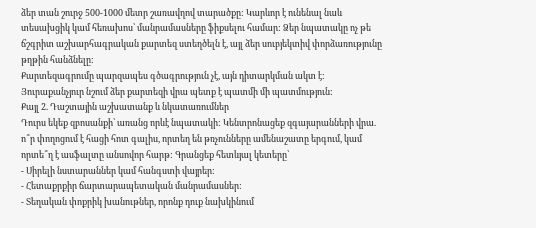ձեր տան շուրջ 500-1000 մետր շառավղով տարածքը: Կարևոր է ունենալ նաև տեսախցիկ կամ հեռախոս՝ մանրամասները ֆիքսելու համար: Ձեր նպատակը ոչ թե ճշգրիտ աշխարհագրական քարտեզ ստեղծելն է, այլ ձեր սուբյեկտիվ փորձառությունը թղթին հանձնելը:
Քարտեզագրումը պարզապես գծագրություն չէ, այն դիտարկման ակտ է: Յուրաքանչյուր նշում ձեր քարտեզի վրա պետք է պատմի մի պատմություն:
Քայլ 2. Դաշտային աշխատանք և նկատառումներ
Դուրս եկեք զբոսանքի՝ առանց որևէ նպատակի: Կենտրոնացեք զգայարանների վրա. ո՞ր փողոցում է հացի հոտ գալիս, որտեղ են թռչունները ամենաշատը երգում, կամ որտե՞ղ է ասֆալտը անսովոր հարթ: Գրանցեք հետևյալ կետերը՝
- Սիրելի նստարաններ կամ հանգստի վայրեր:
- Հետաքրքիր ճարտարապետական մանրամասներ:
- Տեղական փոքրիկ խանութներ, որոնք դուք նախկինում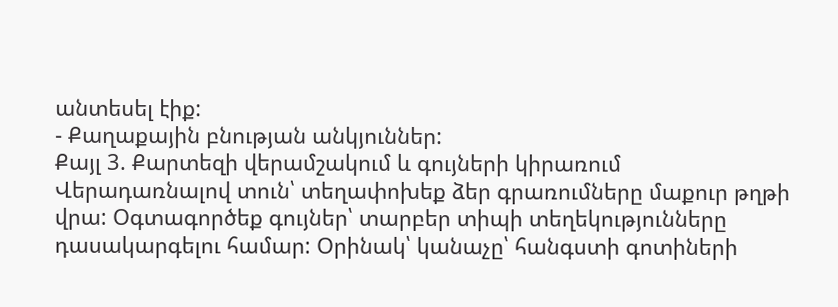անտեսել էիք:
- Քաղաքային բնության անկյուններ:
Քայլ 3. Քարտեզի վերամշակում և գույների կիրառում
Վերադառնալով տուն՝ տեղափոխեք ձեր գրառումները մաքուր թղթի վրա: Օգտագործեք գույներ՝ տարբեր տիպի տեղեկությունները դասակարգելու համար: Օրինակ՝ կանաչը՝ հանգստի գոտիների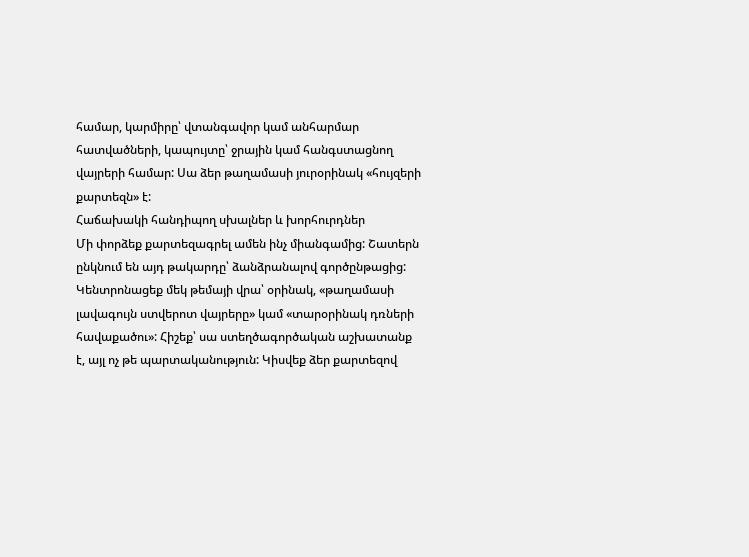համար, կարմիրը՝ վտանգավոր կամ անհարմար հատվածների, կապույտը՝ ջրային կամ հանգստացնող վայրերի համար: Սա ձեր թաղամասի յուրօրինակ «հույզերի քարտեզն» է:
Հաճախակի հանդիպող սխալներ և խորհուրդներ
Մի փորձեք քարտեզագրել ամեն ինչ միանգամից: Շատերն ընկնում են այդ թակարդը՝ ձանձրանալով գործընթացից: Կենտրոնացեք մեկ թեմայի վրա՝ օրինակ, «թաղամասի լավագույն ստվերոտ վայրերը» կամ «տարօրինակ դռների հավաքածու»: Հիշեք՝ սա ստեղծագործական աշխատանք է, այլ ոչ թե պարտականություն: Կիսվեք ձեր քարտեզով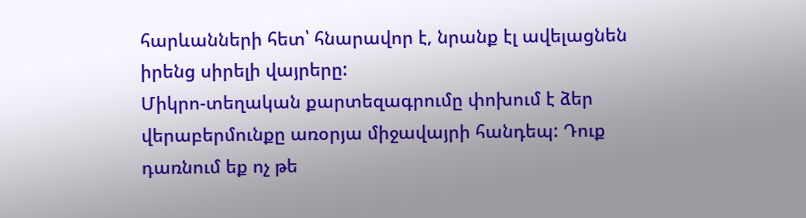հարևանների հետ՝ հնարավոր է, նրանք էլ ավելացնեն իրենց սիրելի վայրերը:
Միկրո-տեղական քարտեզագրումը փոխում է ձեր վերաբերմունքը առօրյա միջավայրի հանդեպ: Դուք դառնում եք ոչ թե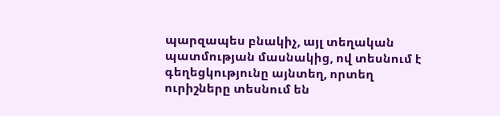պարզապես բնակիչ, այլ տեղական պատմության մասնակից, ով տեսնում է գեղեցկությունը այնտեղ, որտեղ ուրիշները տեսնում են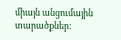միայն անցումային տարածքներ: